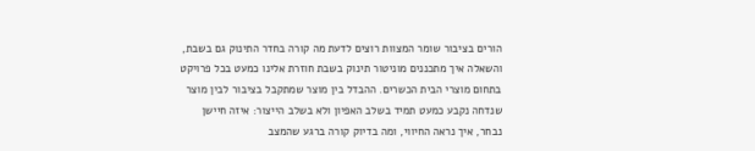הורים בציבור שומר המצוות רוצים לדעת מה קורה בחדר התינוק גם בשבת, והשאלה איך מתכננים מוניטור תינוק בשבת חוזרת אלינו כמעט בכל פרויקט בתחום מוצרי הבית הכשרים. ההבדל בין מוצר שמתקבל בציבור לבין מוצר שנדחה נקבע כמעט תמיד בשלב האפיון ולא בשלב הייצור: איזה חיישן נבחר, איך נראה החיווי, ומה בדיוק קורה ברגע שהמצב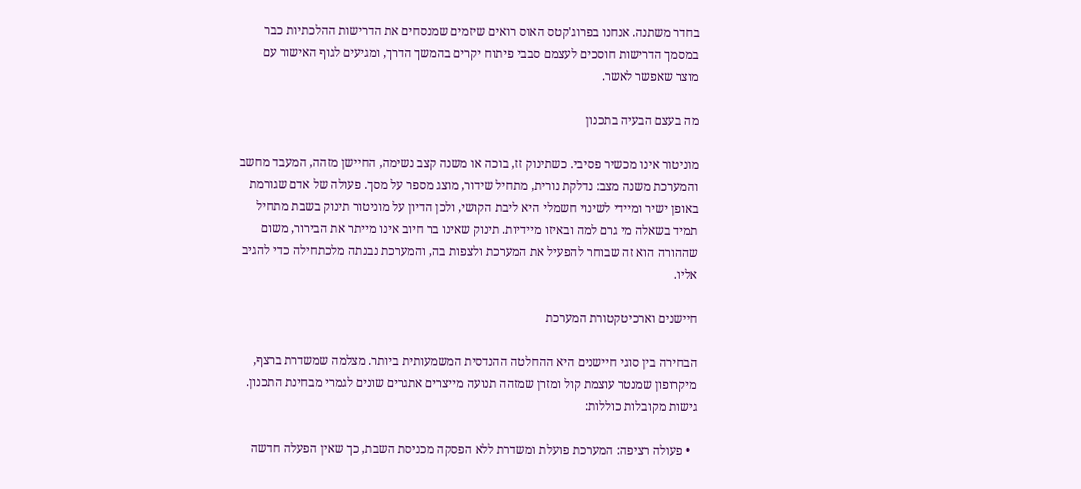בחדר משתנה. אנחנו בפרוג'קטס האוס רואים שיזמים שמנסחים את הדרישות ההלכתיות כבר במסמך הדרישות חוסכים לעצמם סבבי פיתוח יקרים בהמשך הדרך, ומגיעים לגוף האישור עם מוצר שאפשר לאשר.

מה בעצם הבעיה בתכנון

מוניטור אינו מכשיר פסיבי. כשתינוק זז, בוכה או משנה קצב נשימה, החיישן מזהה, המעבד מחשב והמערכת משנה מצב: נדלקת נורית, מתחיל שידור, מוצג מספר על מסך. פעולה של אדם שגורמת באופן ישיר ומיידי לשינוי חשמלי היא ליבת הקושי, ולכן הדיון על מוניטור תינוק בשבת מתחיל תמיד בשאלה מי גרם למה ובאיזו מיידיות. תינוק שאינו בר חיוב אינו מייתר את הבירור, משום שההורה הוא זה שבוחר להפעיל את המערכת ולצפות בה, והמערכת נבנתה מלכתחילה כדי להגיב אליו.

חיישנים וארכיטקטורת המערכת

הבחירה בין סוגי חיישנים היא ההחלטה ההנדסית המשמעותית ביותר. מצלמה שמשדרת ברצף, מיקרופון שמנטר עוצמת קול ומזרן שמזהה תנועה מייצרים אתגרים שונים לגמרי מבחינת התכנון. גישות מקובלות כוללות:

  • פעולה רציפה: המערכת פועלת ומשדרת ללא הפסקה מכניסת השבת, כך שאין הפעלה חדשה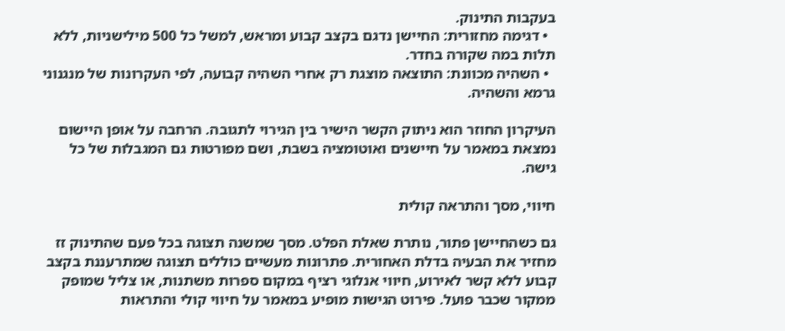בעקבות התינוק.
  • דגימה מחזורית: החיישן נדגם בקצב קבוע ומראש, למשל כל 500 מילישניות, ללא תלות במה שקורה בחדר.
  • השהיה מכוונת: התוצאה מוצגת רק אחרי השהיה קבועה, לפי העקרונות של מנגנוני גרמא והשהיה.

העיקרון החוזר הוא ניתוק הקשר הישיר בין הגירוי לתגובה. הרחבה על אופן היישום נמצאת במאמר על חיישנים ואוטומציה בשבת, ושם מפורטות גם המגבלות של כל גישה.

חיווי, מסך והתראה קולית

גם כשהחיישן פתור, נותרת שאלת הפלט. מסך שמשנה תצוגה בכל פעם שהתינוק זז מחזיר את הבעיה בדלת האחורית. פתרונות מעשיים כוללים תצוגה שמתרעננת בקצב קבוע ללא קשר לאירוע, חיווי אנלוגי רציף במקום ספרות משתנות, או צליל שמופק ממקור שכבר פועל. פירוט הגישות מופיע במאמר על חיווי קולי והתראות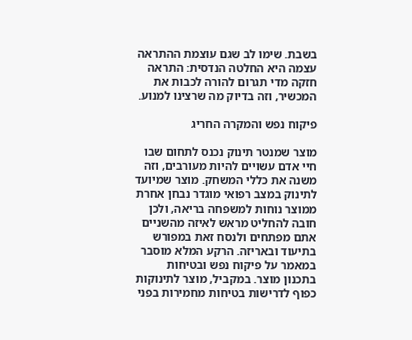בשבת. שימו לב שגם עוצמת ההתראה עצמה היא החלטה הנדסית: התראה חזקה מדי תגרום להורה לכבות את המכשיר, וזה בדיוק מה שרצינו למנוע.

פיקוח נפש והמקרה החריג

מוצר שמנטר תינוק נכנס לתחום שבו חיי אדם עשויים להיות מעורבים, וזה משנה את כללי המשחק. מוצר שמיועד לתינוק במצב רפואי מוגדר נבחן אחרת ממוצר נוחות למשפחה בריאה, ולכן חובה להחליט מראש לאיזה מהשניים אתם מפתחים ולנסח זאת במפורש בתיעוד ובאריזה. הרקע המלא מוסבר במאמר על פיקוח נפש ובטיחות בתכנון מוצר. במקביל, מוצר לתינוקות כפוף לדרישות בטיחות מחמירות בפני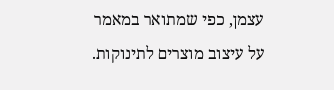עצמן, כפי שמתואר במאמר על עיצוב מוצרים לתינוקות.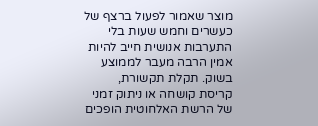מוצר שאמור לפעול ברצף של כעשרים וחמש שעות בלי התערבות אנושית חייב להיות אמין הרבה מעבר לממוצע בשוק. תקלת תקשורת, קריסת קושחה או ניתוק זמני של הרשת האלחוטית הופכים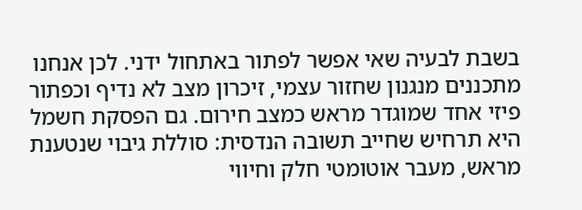בשבת לבעיה שאי אפשר לפתור באתחול ידני. לכן אנחנו מתכננים מנגנון שחזור עצמי, זיכרון מצב לא נדיף וכפתור פיזי אחד שמוגדר מראש כמצב חירום. גם הפסקת חשמל היא תרחיש שחייב תשובה הנדסית: סוללת גיבוי שנטענת מראש, מעבר אוטומטי חלק וחיווי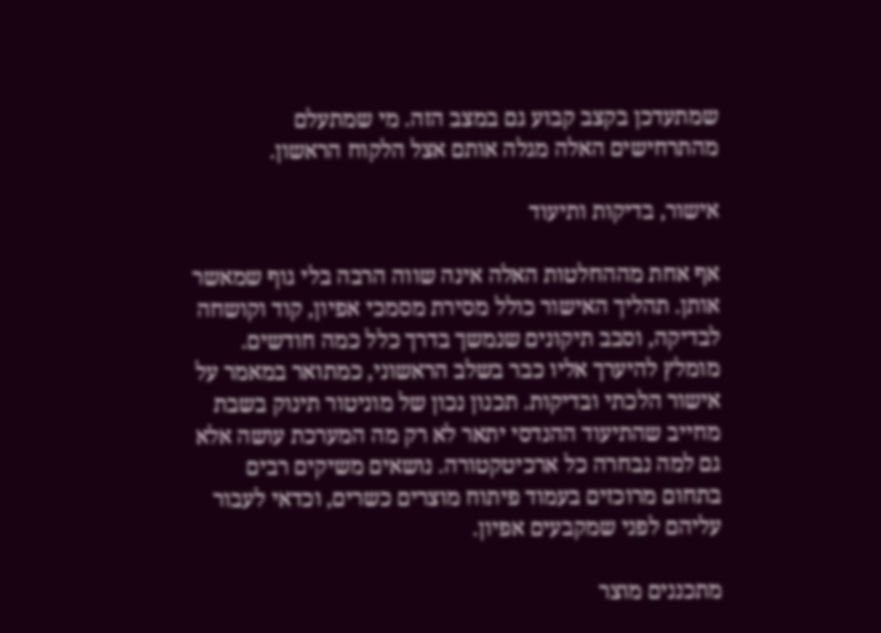שמתעדכן בקצב קבוע גם במצב הזה. מי שמתעלם מהתרחישים האלה מגלה אותם אצל הלקוח הראשון.

אישור, בדיקות ותיעוד

אף אחת מההחלטות האלה אינה שווה הרבה בלי גוף שמאשר אותן. תהליך האישור כולל מסירת מסמכי אפיון, קוד וקושחה לבדיקה, וסבב תיקונים שנמשך בדרך כלל כמה חודשים. מומלץ להיערך אליו כבר בשלב הראשוני, כמתואר במאמר על אישור הלכתי ובדיקות. תכנון נכון של מוניטור תינוק בשבת מחייב שהתיעוד ההנדסי יתאר לא רק מה המערכת עושה אלא גם למה נבחרה כל ארכיטקטורה. נושאים משיקים רבים בתחום מרוכזים בעמוד פיתוח מוצרים כשרים, וכדאי לעבור עליהם לפני שמקבעים אפיון.

מתכננים מוצר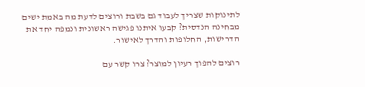לתינוקות שצריך לעבוד גם בשבת ורוצים לדעת מה באמת ישים מבחינה הנדסית? קבעו איתנו פגישה ראשונית ונמפה יחד את הדרישות, החלופות והדרך לאישור.

רוצים להפוך רעיון למוצר? צרו קשר עם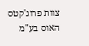צוות פרוג'קטס האוס בע"מ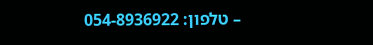– טלפון: 054-8936922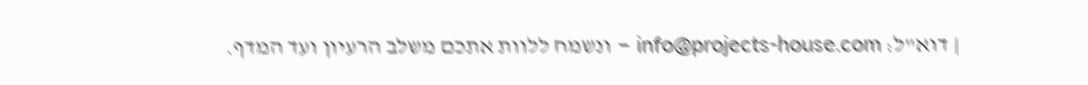| דוא"ל: info@projects-house.com – ונשמח ללוות אתכם משלב הרעיון ועד המדף.